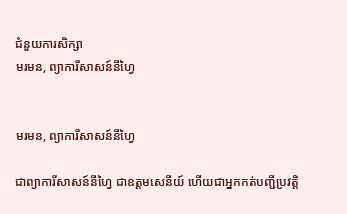ជំនួយការសិក្សា
មរមន, ព្យាការីសាសន៍នីហ្វៃ


មរមន, ព្យាការីសាសន៍នីហ្វៃ

ជាព្យាការីសាសន៍នីហ្វៃ ជាឧត្ដមសេនីយ៍ ហើយជាអ្នកកត់បញ្ជីប្រវត្តិ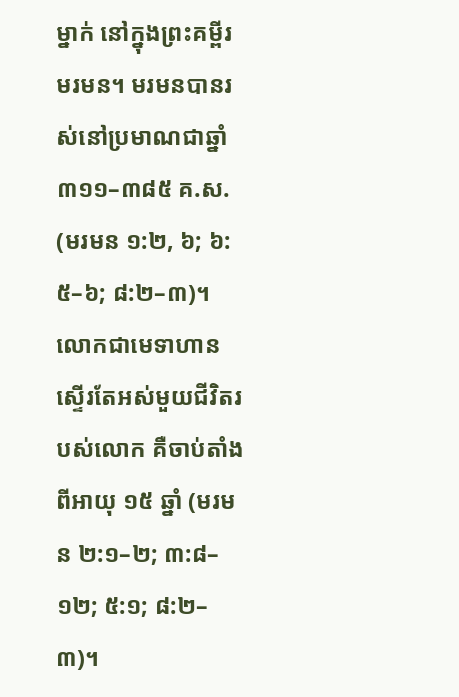ម្នាក់ នៅក្នុងព្រះគម្ពីរមរមន។ មរមនបានរស់នៅប្រមាណជាឆ្នាំ ៣១១–៣៨៥ គ.ស. (មរមន ១:២, ៦; ៦:៥–៦; ៨:២–៣)។ លោកជាមេទាហានស្ទើរតែអស់មួយជីវិតរបស់លោក គឺចាប់តាំងពីអាយុ ១៥ ឆ្នាំ (មរមន ២:១–២; ៣:៨–១២; ៥:១; ៨:២–៣)។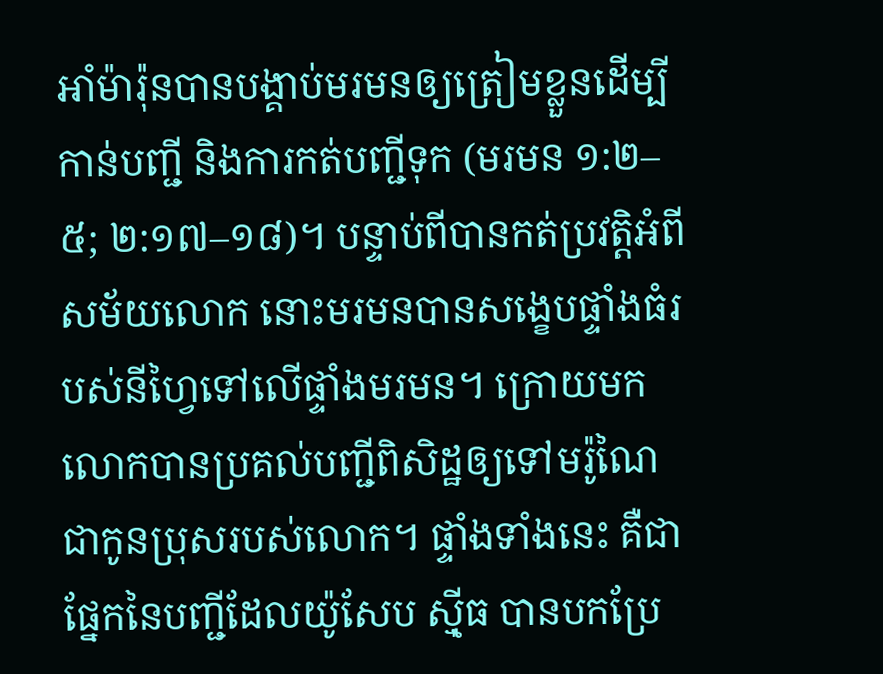អាំម៉ារ៉ុនបានបង្គាប់មរមនឲ្យត្រៀមខ្លួនដើម្បីកាន់បញ្ជី និងការកត់បញ្ជីទុក (មរមន ១:២–៥; ២:១៧–១៨)។ បន្ទាប់ពីបានកត់ប្រវត្តិអំពីសម័យលោក នោះមរមនបានសង្ខេបផ្ទាំងធំរបស់នីហ្វៃទៅលើផ្ទាំងមរមន។ ក្រោយមក លោកបានប្រគល់បញ្ជីពិសិដ្ឋឲ្យទៅមរ៉ូណៃ ជាកូនប្រុសរបស់លោក។ ផ្ទាំងទាំងនេះ គឺជាផ្នែកនៃបញ្ជីដែលយ៉ូសែប ស៊្មីធ បានបកប្រែ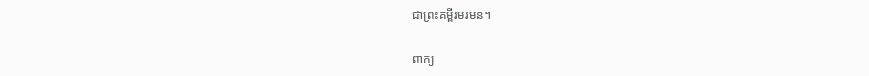ជាព្រះគម្ពីរមរមន។

ពាក្យ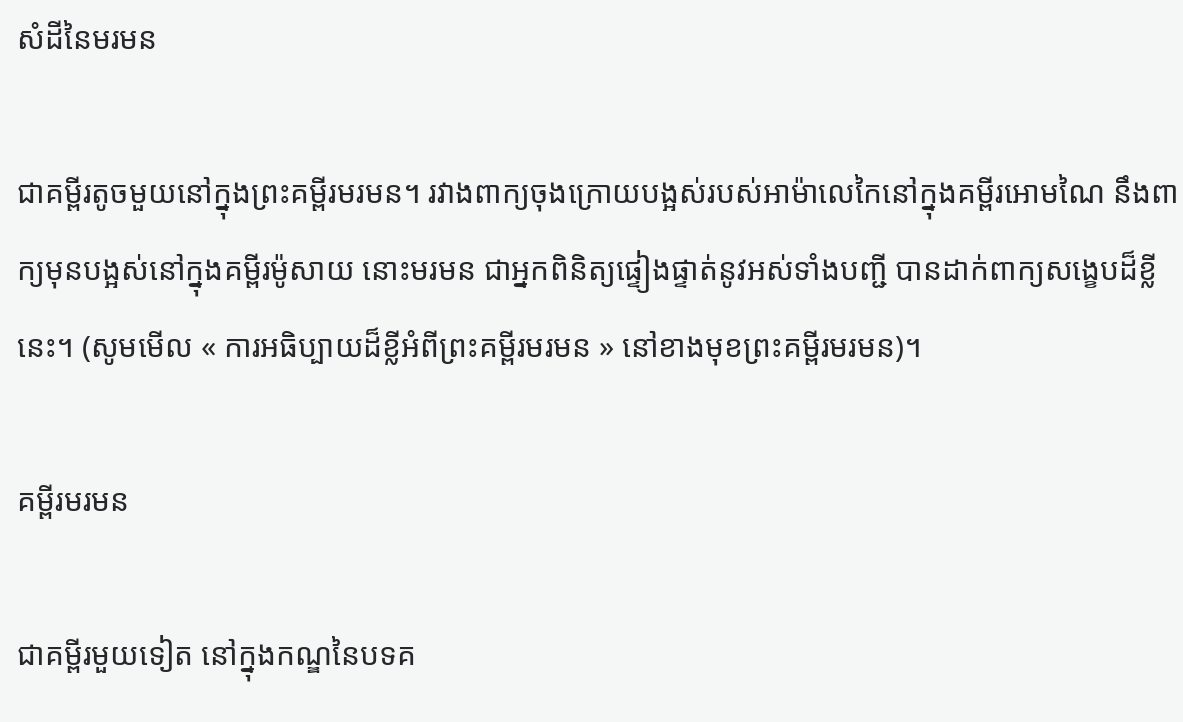សំដីនៃមរមន

ជាគម្ពីរតូចមួយនៅក្នុងព្រះគម្ពីរមរមន។ រវាងពាក្យចុងក្រោយបង្អស់របស់អាម៉ាលេកៃនៅក្នុងគម្ពីរអោមណៃ នឹងពាក្យមុនបង្អស់នៅក្នុងគម្ពីរម៉ូសាយ នោះមរមន ជាអ្នកពិនិត្យផ្ទៀងផ្ទាត់នូវអស់ទាំងបញ្ជី បានដាក់ពាក្យសង្ខេបដ៏ខ្លីនេះ។ (សូមមើល « ការអធិប្បាយដ៏ខ្លីអំពីព្រះគម្ពីរមរមន » នៅខាងមុខព្រះគម្ពីរមរមន)។

គម្ពីរមរមន

ជាគម្ពីរមួយទៀត នៅក្នុងកណ្ឌនៃបទគ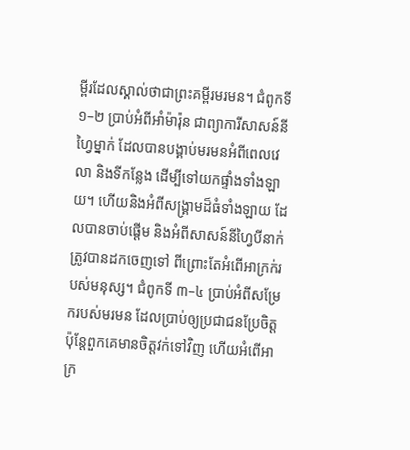ម្ពីរដែលស្គាល់ថាជាព្រះគម្ពីរមរមន។ ជំពូកទី ១–២ ប្រាប់អំពីអាំម៉ារ៉ុន ជាព្យាការីសាសន៍នីហ្វៃម្នាក់ ដែលបានបង្គាប់មរមនអំពីពេលវេលា និងទីកន្លែង ដើម្បីទៅយកផ្ទាំងទាំងឡាយ។ ហើយនិងអំពីសង្គ្រាមដ៏ធំទាំងឡាយ ដែលបានចាប់ផ្ដើម និងអំពីសាសន៍នីហ្វៃបីនាក់ត្រូវបានដកចេញទៅ ពីព្រោះតែអំពើអាក្រក់របស់មនុស្ស។ ជំពូកទី ៣–៤ ប្រាប់អំពីសម្រែករបស់មរមន ដែលប្រាប់ឲ្យប្រជាជនប្រែចិត្ត ប៉ុន្តែពួកគេមានចិត្តវក់ទៅវិញ ហើយអំពើអាក្រ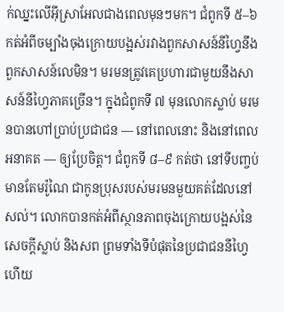ក់ឈ្នះលើអ៊ីស្រាអែលជាងពេលមុនៗមក។ ជំពូកទី ៥–៦ កត់អំពីចម្បាំងចុងក្រោយបង្អស់រវាងពួកសាសន៍នីហ្វៃនឹងពួកសាសន៍លេមិន។ មរមនត្រូវគេប្រហារជាមួយនឹងសាសន៍នីហ្វៃភាគច្រើន។ ក្នុងជំពូកទី ៧ មុនលោកស្លាប់ មរមនបានហៅប្រាប់ប្រជាជន — នៅពេលនោះ និងនៅពេលអនាគត — ឲ្យប្រែចិត្ត។ ជំពូកទី ៨–៩ កត់ថា នៅទីបញ្ចប់ មានតែមរ៉ូណៃ ជាកូនប្រុសរបស់មរមនមួយគត់ដែលនៅសល់។ លោកបានកត់អំពីស្ថានភាពចុងក្រោយបង្អស់នៃសេចក្ដីស្លាប់ និងសព ព្រមទាំងទីបំផុតនៃប្រជាជននីហ្វៃ ហើយ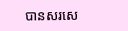បានសរសេ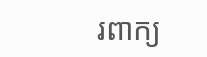រពាក្យ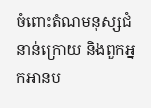ចំពោះតំណមនុស្សជំនាន់ក្រោយ និងពួកអ្នកអានប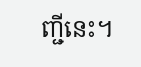ញ្ជីនេះ។